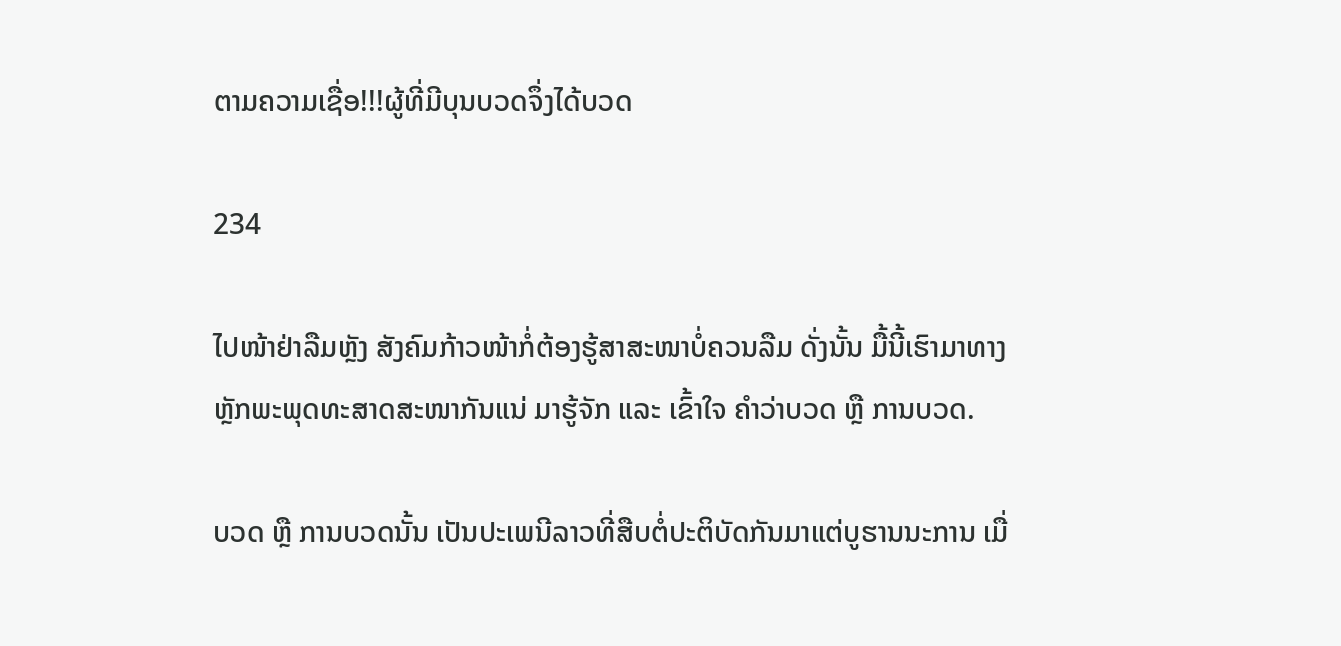ຕາມຄວາມເຊື່ອ!!!ຜູ້ທີ່ມີບຸນບວດຈຶ່ງໄດ້ບວດ

234

ໄປໜ້າຢ່າລືມຫຼັງ ສັງຄົມກ້າວໜ້າກໍ່ຕ້ອງຮູ້ສາສະໜາບໍ່ຄວນລືມ ດັ່ງນັ້ນ ມື້ນີ້ເຮົາມາທາງຫຼັກພະພຸດທະສາດສະໜາກັນແນ່ ມາຮູ້ຈັກ ແລະ ເຂົ້າໃຈ ຄຳວ່າບວດ ຫຼື ການບວດ.

ບວດ ຫຼື ການບວດນັ້ນ ເປັນປະເພນີລາວທີ່ສືບຕໍ່ປະຕິບັດກັນມາແຕ່ບູຮານນະການ ເມື່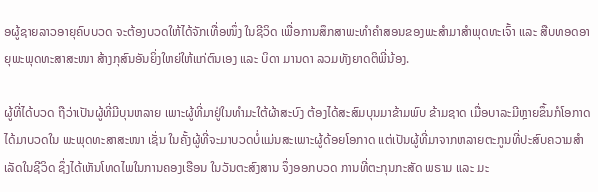ອຜູ້ຊາຍລາວອາຍຸຄົບບວດ ຈະຕ້ອງບວດໃຫ້ໄດ້ຈັກເທື່ອໜຶ່ງ ໃນຊີວິດ ເພື່ອການສຶກສາພະທໍາຄຳສອນຂອງພະສໍາມາສໍາພຸດທະເຈົ້າ ແລະ ສືບທອດອາຍຸພະພຸດທະສາສະໜາ ສ້າງກຸສົນອັນຍິ່ງໃຫຍ່ໃຫ້ແກ່ຕົນເອງ ແລະ ບິດາ ມານດາ ລວມທັງຍາດຕິພີ່ນ້ອງ.

ຜູ້ທີ່ໄດ້ບວດ ຖືວ່າເປັນຜູ້ທີ່ມີບຸນຫລາຍ ເພາະຜູ້ທີ່ມາຢູ່ໃນທໍາມະໃຕ້ຜ້າສະບົງ ຕ້ອງໄດ້ສະສົມບຸນມາຂ້າມພົບ ຂ້າມຊາດ ເມື່ອບາລະມີຫຼາຍຂຶ້ນກໍໂອກາດໄດ້ມາບວດໃນ ພະພຸດທະສາສະໜາ ເຊັ່ນ ໃນຄັ້ງຜູ້ທີ່ຈະມາບວດບໍ່ແມ່ນສະເພາະຜູ້ດ້ອຍໂອກາດ ແຕ່ເປັນຜູ້ທີ່ມາຈາກຫລາຍຕະກູນທີ່ປະສົບຄວາມສຳເລັດໃນຊີວິດ ຊຶ່ງໄດ້ເຫັນໂທດໄພໃນການຄອງເຮືອນ ໃນວັນຕະສົງສານ ຈຶ່ງອອກບວດ ການທີ່ຕະກຸນກະສັດ ພຣາມ ແລະ ມະ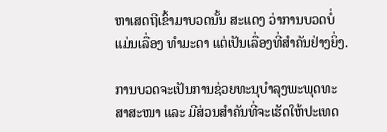ຫາເສດຖີເຂົ້າມາບວດນັ້ນ ສະແດງ ວ່າການບວດບໍ່ແມ່ນເລື່ອງ ທຳມະດາ ແຕ່ເປັນເລື່ອງທີ່ສຳຄັນຢ່າງຍິ່ງ.

ການບວດຈະເປັນການຊ່ວຍທະນຸບຳລຸງພະພຸດທະສາສະໜາ ແລະ ມີສ່ວນສຳຄັນທີ່ຈະເຮັດໃຫ້ປະເທດ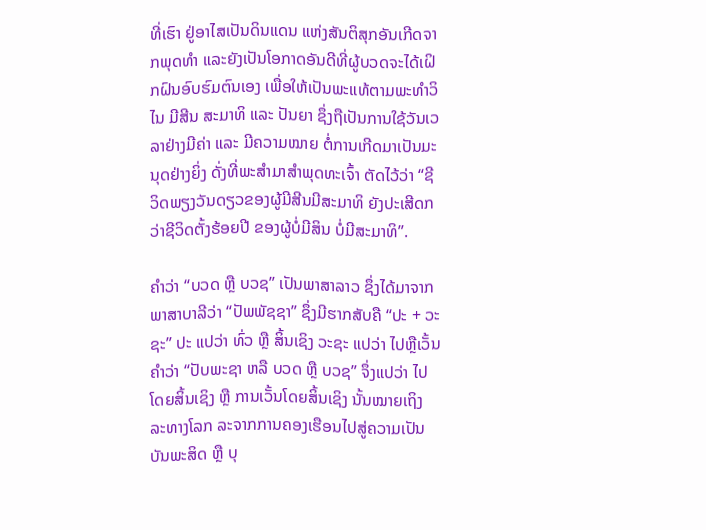ທີ່ເຮົາ ຢູ່ອາໄສເປັນດິນແດນ ແຫ່ງສັນຕິສຸກອັນເກີດຈາກພຸດທໍາ ແລະຍັງເປັນໂອກາດອັນດີທີ່ຜູ້ບວດຈະໄດ້ເຝິກຝົນອົບຮົມຕົນເອງ ເພື່ອໃຫ້ເປັນພະແທ້ຕາມພະທໍາວິໄນ ມີສີນ ສະມາທິ ແລະ ປັນຍາ ຊຶ່ງຖືເປັນການໃຊ້ວັນເວລາຢ່າງມີຄ່າ ແລະ ມີຄວາມໝາຍ ຕໍ່ການເກີດມາເປັນມະນຸດຢ່າງຍິ່ງ ດັ່ງທີ່ພະສໍາມາສໍາພຸດທະເຈົ້າ ຕັດໄວ້ວ່າ “ຊີວິດພຽງວັນດຽວຂອງຜູ້ມີສີນມີສະມາທິ ຍັງປະເສີດກວ່າຊີວິດຕັ້ງຮ້ອຍປີ ຂອງຜູ້ບໍ່ມີສິນ ບໍ່ມີສະມາທິ”.

ຄຳວ່າ “ບວດ ຫຼື ບວຊ” ເປັນພາສາລາວ ຊຶ່ງໄດ້ມາຈາກພາສາບາລີວ່າ “ປັພພັຊຊາ” ຊຶ່ງມີຮາກສັບຄື “ປະ + ວະຊະ” ປະ ແປວ່າ ທົ່ວ ຫຼື ສິ້ນເຊິງ ວະຊະ ແປວ່າ ໄປຫຼືເວັ້ນ ຄໍາວ່າ “ປັບພະຊາ ຫລື ບວດ ຫຼື ບວຊ” ຈຶ່ງແປວ່າ ໄປໂດຍສິ້ນເຊິງ ຫຼື ການເວັ້ນໂດຍສິ້ນເຊິງ ນັ້ນໝາຍເຖິງ ລະທາງໂລກ ລະຈາກການຄອງເຮືອນໄປສູ່ຄວາມເປັນບັນພະສິດ ຫຼື ບຸ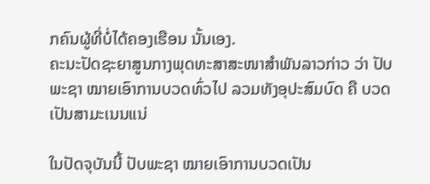ກຄົນຜູ້ທີ່ບໍ່ໄດ້ຄອງເຮືອນ ນັ້ນເອງ.
ຄະນະປັດຊະຍາສູນກາງພຸດທະສາສະໜາສໍາພັນລາວກ່າວ ວ່າ ປັບພະຊາ ໝາຍເອົາການບວດທົ່ວໄປ ລວມທັງອຸປະສົມບົດ ຄື ບວດເປັນສາມະເນນແນ່

ໃນປັດຈຸບັນນີ້ ປັບພະຊາ ໝາຍເອົາການບວດເປັນ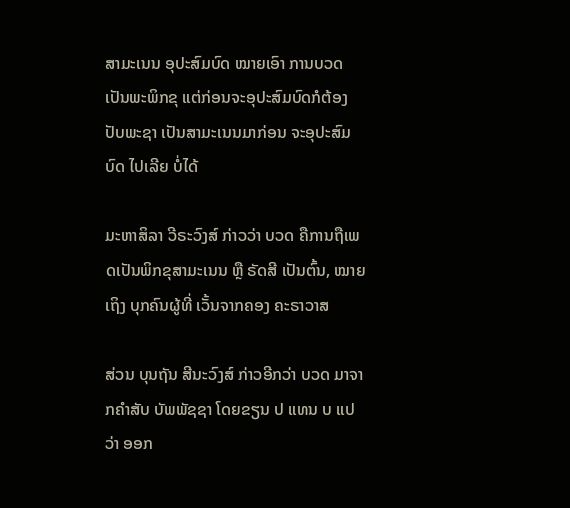ສາມະເນນ ອຸປະສົມບົດ ໝາຍເອົາ ການບວດເປັນພະພິກຂຸ ແຕ່ກ່ອນຈະອຸປະສົມບົດກໍຕ້ອງ ປັບພະຊາ ເປັນສາມະເນນມາກ່ອນ ຈະອຸປະສົມບົດ ໄປເລີຍ ບໍ່ໄດ້

ມະຫາສິລາ ວີຣະວົງສ໌ ກ່າວວ່າ ບວດ ຄືການຖືເພດເປັນພິກຂຸສາມະເນນ ຫຼື ຣັດສີ ເປັນຕົ້ນ, ໝາຍເຖິງ ບຸກຄົນຜູ້ທີ່ ເວັ້ນຈາກຄອງ ຄະຣາວາສ

ສ່ວນ ບຸນຖັນ ສີນະວົງສ໌ ກ່າວອີກວ່າ ບວດ ມາຈາກຄໍາສັບ ບັພພັຊຊາ ໂດຍຂຽນ ປ ແທນ ບ ແປວ່າ ອອກ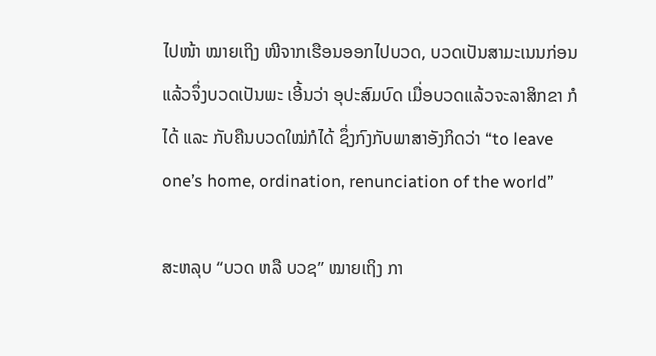ໄປໜ້າ ໝາຍເຖິງ ໜີຈາກເຮືອນອອກໄປບວດ, ບວດເປັນສາມະເນນກ່ອນແລ້ວຈຶ່ງບວດເປັນພະ ເອີ້ນວ່າ ອຸປະສົມບົດ ເມື່ອບວດແລ້ວຈະລາສິກຂາ ກໍໄດ້ ແລະ ກັບຄືນບວດໃໝ່ກໍໄດ້ ຊຶ່ງກົງກັບພາສາອັງກິດວ່າ “to leave one’s home, ordination, renunciation of the world”

ສະຫລຸບ “ບວດ ຫລື ບວຊ” ໝາຍເຖິງ ກາ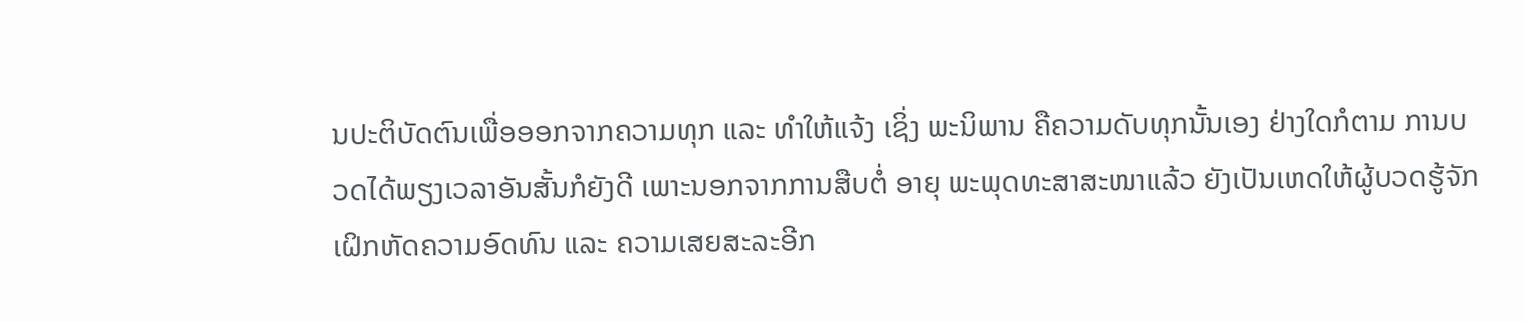ນປະຕິບັດຕົນເພື່ອອອກຈາກຄວາມທຸກ ແລະ ທໍາໃຫ້ແຈ້ງ ເຊິ່ງ ພະນິພານ ຄືຄວາມດັບທຸກນັ້ນເອງ ຢ່າງໃດກໍຕາມ ການບວດໄດ້ພຽງເວລາອັນສັ້ນກໍຍັງດີ ເພາະນອກຈາກການສືບຕໍ່ ອາຍຸ ພະພຸດທະສາສະໜາແລ້ວ ຍັງເປັນເຫດໃຫ້ຜູ້ບວດຮູ້ຈັກເຝິກຫັດຄວາມອົດທົນ ແລະ ຄວາມເສຍສະລະອີກ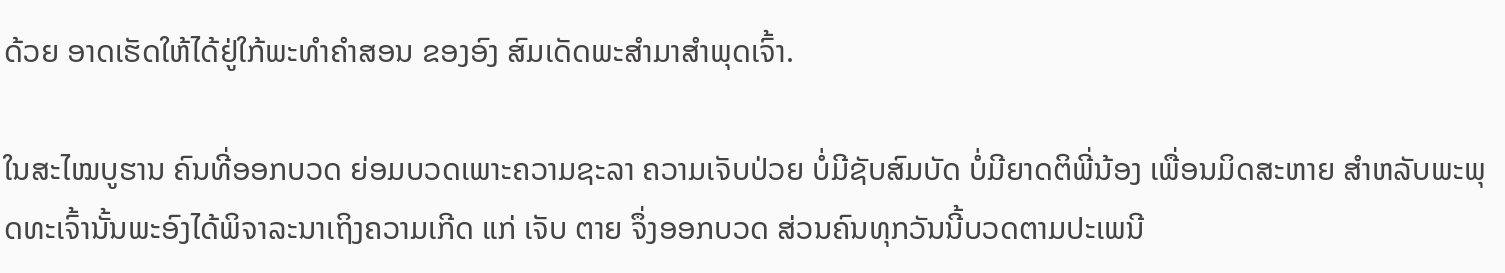ດ້ວຍ ອາດເຮັດໃຫ້ໄດ້ຢູ່ໃກ້ພະທໍາຄຳສອນ ຂອງອົງ ສົມເດັດພະສໍາມາສໍາພຸດເຈົ້າ.

ໃນສະໄໝບູຮານ ຄົນທີ່ອອກບວດ ຍ່ອມບວດເພາະຄວາມຊະລາ ຄວາມເຈັບປ່ວຍ ບໍ່ມີຊັບສົມບັດ ບໍ່ມີຍາດຕິພີ່ນ້ອງ ເພື່ອນມິດສະຫາຍ ສໍາຫລັບພະພຸດທະເຈົ້ານັ້ນພະອົງໄດ້ພິຈາລະນາເຖິງຄວາມເກີດ ແກ່ ເຈັບ ຕາຍ ຈຶ່ງອອກບວດ ສ່ວນຄົນທຸກວັນນີ້ບວດຕາມປະເພນີ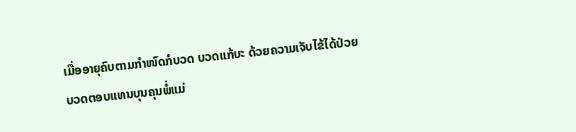ເມື່ອອາຍຸຄົບຕາມກໍາໜົດກໍບວດ ບວດແກ້ບະ ດ້ວຍຄວາມເຈັບໄຂ້ໄດ້ປ່ວຍ ບວດຕອບແທນບຸນຄຸນພໍ່ແມ່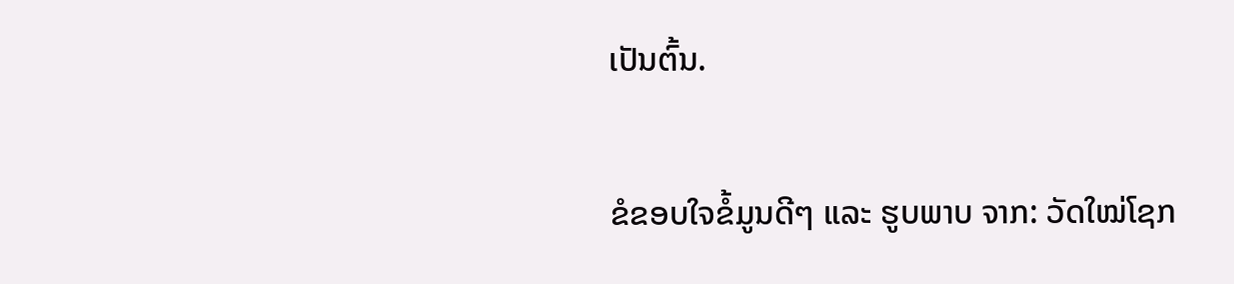ເປັນຕົ້ນ.

ຂໍຂອບໃຈຂໍ້ມູນດີໆ ແລະ ຮູບພາບ ຈາກ: ວັດໃໝ່ໂຊກ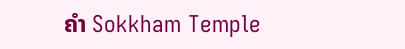ຄຳ Sokkham Temple